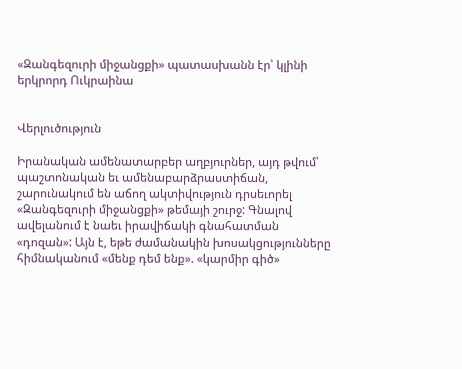«Զանգեզուրի միջանցքի» պատասխանն էր՝ կլինի երկրորդ Ուկրաինա


Վերլուծություն

Իրանական ամենատարբեր աղբյուրներ, այդ թվում՝ պաշտոնական եւ ամենաբարձրաստիճան, շարունակում են աճող ակտիվություն դրսեւորել «Զանգեզուրի միջանցքի» թեմայի շուրջ: Գնալով ավելանում է նաեւ իրավիճակի գնահատման «դոզան»: Այն է, եթե ժամանակին խոսակցությունները հիմնականում «մենք դեմ ենք». «կարմիր գիծ»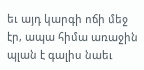եւ այդ կարգի ոճի մեջ էր, ապա հիմա առաջին պլան է գալիս նաեւ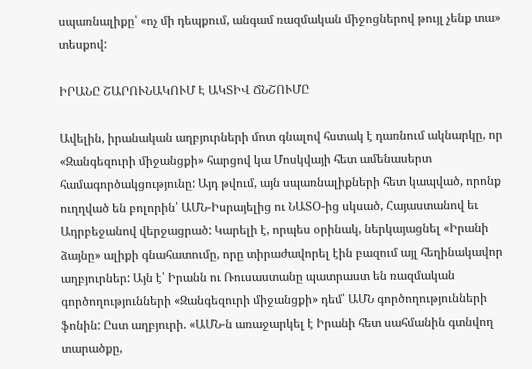սպառնալիքը՝ «ոչ մի դեպքում, անգամ ռազմական միջոցներով թույլ չենք տա» տեսքով:

ԻՐԱՆԸ ՇԱՐՈՒՆԱԿՈՒՄ Է ԱԿՏԻՎ ՃՆՇՈՒՄԸ

Ավելին, իրանական աղբյուրների մոտ գնալով հստակ է դառնում ակնարկը, որ «Զանգեզուրի միջանցքի» հարցով կա Մոսկվայի հետ ամենասերտ համագործակցությունը: Այդ թվում, այն սպառնալիքների հետ կապված, որոնք ուղղված են բոլորին՝ ԱՄՆ-Իսրայելից ու ՆԱՏՕ-ից սկսած, Հայաստանով եւ Ադրբեջանով վերջացրած: Կարելի է, որպես օրինակ, ներկայացնել «Իրանի ձայնը» ալիքի գնահատումը, որը տիրաժավորել էին բազում այլ հեղինակավոր աղբյուրներ: Այն է՝ Իրանն ու Ռուսաստանը պատրաստ են ռազմական գործողությունների «Զանգեզուրի միջանցքի» դեմ՝ ԱՄՆ գործողությունների ֆոնին: Ըստ աղբյուրի. «ԱՄՆ-ն առաջարկել է Իրանի հետ սահմանին գտնվող տարածքը,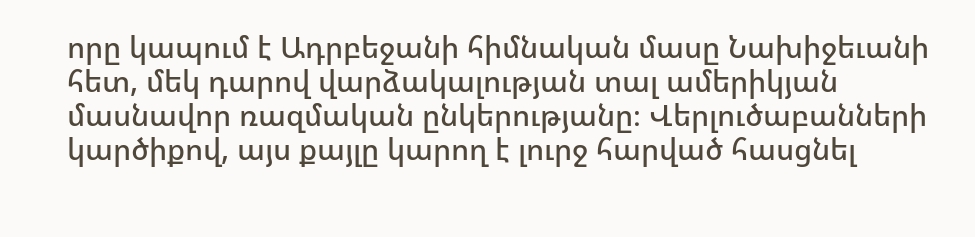որը կապում է Ադրբեջանի հիմնական մասը Նախիջեւանի հետ, մեկ դարով վարձակալության տալ ամերիկյան մասնավոր ռազմական ընկերությանը։ Վերլուծաբանների կարծիքով, այս քայլը կարող է լուրջ հարված հասցնել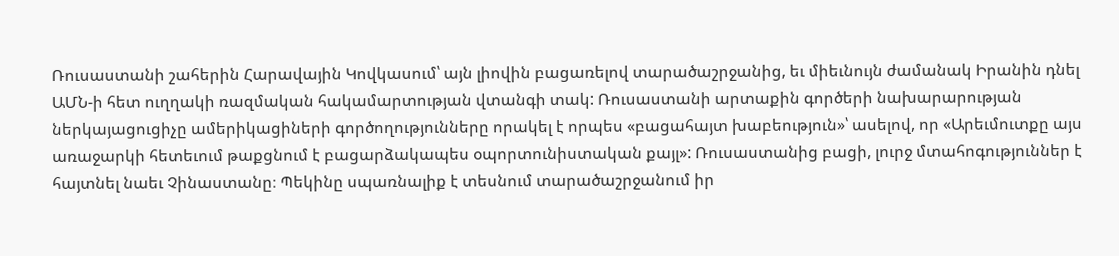Ռուսաստանի շահերին Հարավային Կովկասում՝ այն լիովին բացառելով տարածաշրջանից, եւ միեւնույն ժամանակ Իրանին դնել ԱՄՆ-ի հետ ուղղակի ռազմական հակամարտության վտանգի տակ: Ռուսաստանի արտաքին գործերի նախարարության ներկայացուցիչը ամերիկացիների գործողությունները որակել է որպես «բացահայտ խաբեություն»՝ ասելով, որ «Արեւմուտքը այս առաջարկի հետեւում թաքցնում է բացարձակապես օպորտունիստական քայլ»: Ռուսաստանից բացի, լուրջ մտահոգություններ է հայտնել նաեւ Չինաստանը։ Պեկինը սպառնալիք է տեսնում տարածաշրջանում իր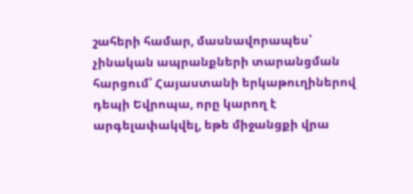շահերի համար, մասնավորապես՝ չինական ապրանքների տարանցման հարցում՝ Հայաստանի երկաթուղիներով դեպի Եվրոպա, որը կարող է արգելափակվել, եթե միջանցքի վրա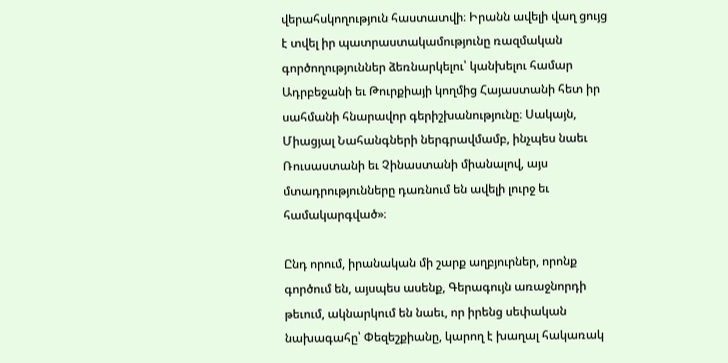վերահսկողություն հաստատվի։ Իրանն ավելի վաղ ցույց է տվել իր պատրաստակամությունը ռազմական գործողություններ ձեռնարկելու՝ կանխելու համար Ադրբեջանի եւ Թուրքիայի կողմից Հայաստանի հետ իր սահմանի հնարավոր գերիշխանությունը։ Սակայն, Միացյալ Նահանգների ներգրավմամբ, ինչպես նաեւ Ռուսաստանի եւ Չինաստանի միանալով, այս մտադրությունները դառնում են ավելի լուրջ եւ համակարգված»։

Ընդ որում, իրանական մի շարք աղբյուրներ, որոնք գործում են, այսպես ասենք, Գերագույն առաջնորդի թեւում, ակնարկում են նաեւ, որ իրենց սեփական նախագահը՝ Փեզեշքիանը, կարող է խաղալ հակառակ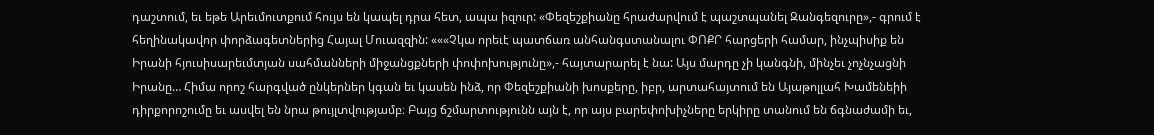դաշտում, եւ եթե Արեւմուտքում հույս են կապել դրա հետ, ապա իզուր: «Փեզեշքիանը հրաժարվում է պաշտպանել Զանգեզուրը»,- գրում է հեղինակավոր փորձագետներից Հայալ Մուազզին: «««Չկա որեւէ պատճառ անհանգստանալու ՓՈՔՐ հարցերի համար, ինչպիսիք են Իրանի հյուսիսարեւմտյան սահմանների միջանցքների փոփոխությունը»,- հայտարարել է նա: Այս մարդը չի կանգնի, մինչեւ չոչնչացնի Իրանը… Հիմա որոշ հարգված ընկերներ կգան եւ կասեն ինձ, որ Փեզեշքիանի խոսքերը, իբր, արտահայտում են Այաթոլլահ Խամենեիի դիրքորոշումը եւ ասվել են նրա թույլտվությամբ։ Բայց ճշմարտությունն այն է, որ այս բարեփոխիչները երկիրը տանում են ճգնաժամի եւ,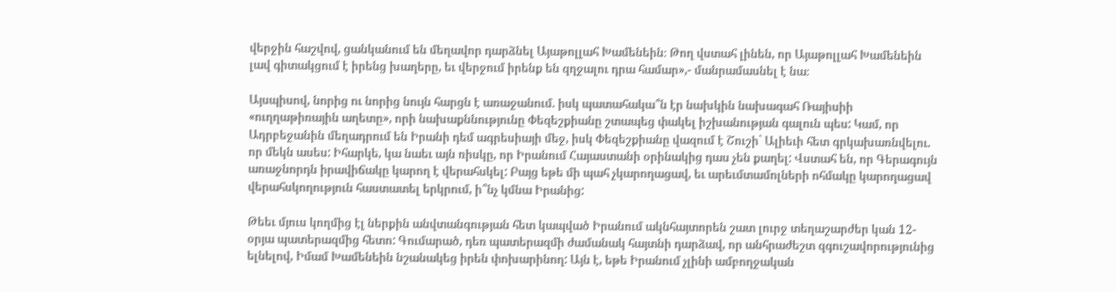վերջին հաշվով, ցանկանում են մեղավոր դարձնել Այաթոլլահ Խամենեին։ Թող վստահ լինեն, որ Այաթոլլահ Խամենեին լավ գիտակցում է իրենց խաղերը, եւ վերջում իրենք են զղջալու դրա համար»,- մանրամասնել է նա։

Այսպիսով, նորից ու նորից նույն հարցն է առաջանում. իսկ պատահակա՞ն էր նախկին նախագահ Ռայիսիի «ուղղաթիռային աղետը», որի նախաքննությունը Փեզեշքիանը շտապեց փակել իշխանության գալուն պես: Կամ, որ Ադրբեջանին մեղադրում են Իրանի դեմ ագրեսիայի մեջ, իսկ Փեզեշքիանը վազում է Շուշի` Ալիեւի հետ գրկախառնվելու. որ մեկն ասես: Իհարկե, կա նաեւ այն ռիսկը, որ Իրանում Հայաստանի օրինակից դաս չեն քաղել: Վստահ են, որ Գերագույն առաջնորդն իրավիճակը կարող է վերահսկել: Բայց եթե մի պահ չկարողացավ, եւ արեւմտամոլների ոհմակը կարողացավ վերահսկողություն հաստատել երկրում, ի՞նչ կմնա Իրանից:

Թեեւ մյուս կողմից էլ ներքին անվտանգության հետ կապված Իրանում ակնհայտորեն շատ լուրջ տեղաշարժեր կան 12-օրյա պատերազմից հետո: Գումարած, դեռ պատերազմի ժամանակ հայտնի դարձավ, որ անհրաժեշտ զգուշավորությունից ելնելով, Իմամ Խամենեին նշանակեց իրեն փոխարինող: Այն է, եթե Իրանում չլինի ամբողջական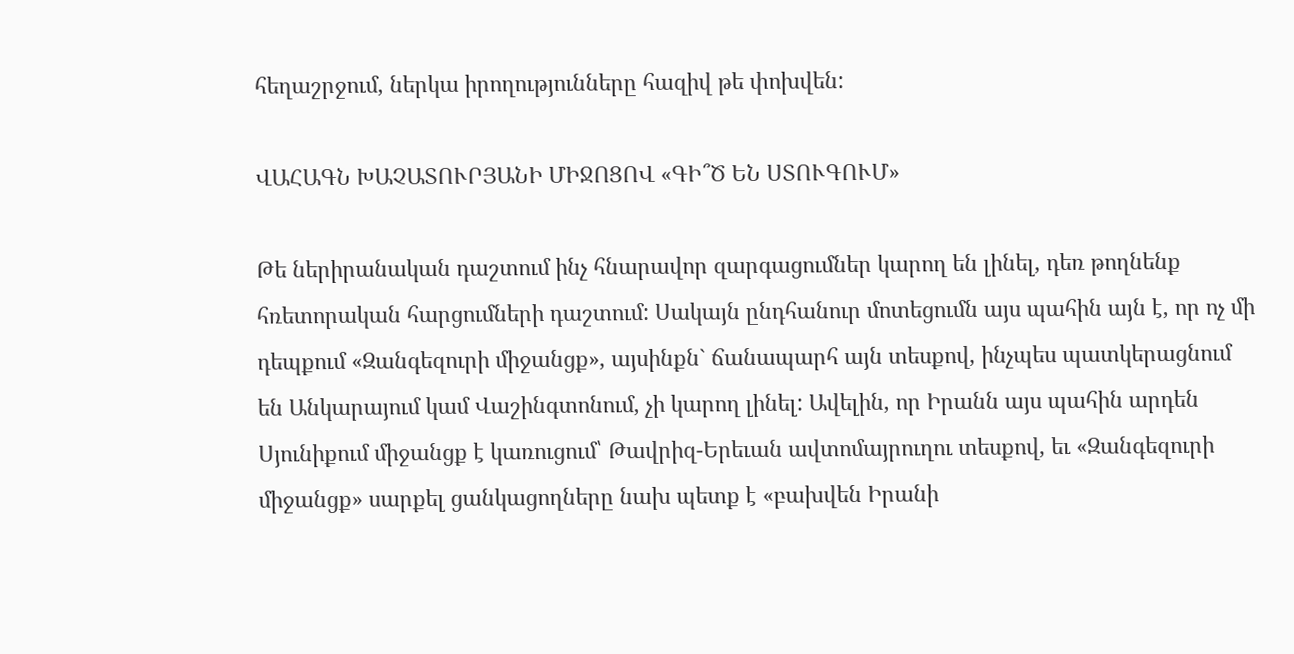հեղաշրջում, ներկա իրողությունները հազիվ թե փոխվեն:

ՎԱՀԱԳՆ ԽԱՉԱՏՈՒՐՅԱՆԻ ՄԻՋՈՑՈՎ «ԳԻ՞Ծ ԵՆ ՍՏՈՒԳՈՒՄ»

Թե ներիրանական դաշտում ինչ հնարավոր զարգացումներ կարող են լինել, դեռ թողնենք հռետորական հարցումների դաշտում: Սակայն ընդհանուր մոտեցումն այս պահին այն է, որ ոչ մի դեպքում «Զանգեզուրի միջանցք», այսինքն` ճանապարհ այն տեսքով, ինչպես պատկերացնում են Անկարայում կամ Վաշինգտոնում, չի կարող լինել: Ավելին, որ Իրանն այս պահին արդեն Սյունիքում միջանցք է կառուցում՝ Թավրիզ-Երեւան ավտոմայրուղու տեսքով, եւ «Զանգեզուրի միջանցք» սարքել ցանկացողները նախ պետք է «բախվեն Իրանի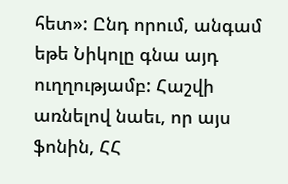հետ»: Ընդ որում, անգամ եթե Նիկոլը գնա այդ ուղղությամբ: Հաշվի առնելով նաեւ, որ այս ֆոնին, ՀՀ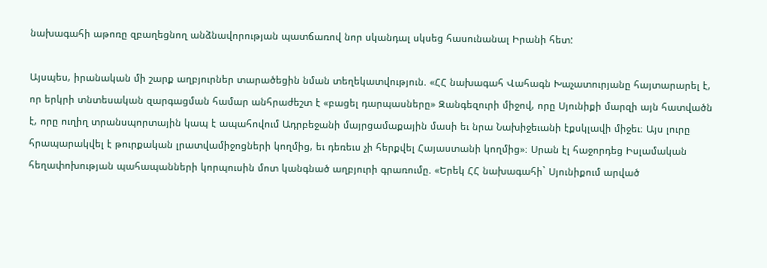նախագահի աթոռը զբաղեցնող անձնավորության պատճառով նոր սկանդալ սկսեց հասունանալ Իրանի հետ:

Այսպես, իրանական մի շարք աղբյուրներ տարածեցին նման տեղեկատվություն. «ՀՀ նախագահ Վահագն Խաչատուրյանը հայտարարել է, որ երկրի տնտեսական զարգացման համար անհրաժեշտ է «բացել դարպասները» Զանգեզուրի միջով, որը Սյունիքի մարզի այն հատվածն է, որը ուղիղ տրանսպորտային կապ է ապահովում Ադրբեջանի մայրցամաքային մասի եւ նրա Նախիջեւանի էքսկլավի միջեւ։ Այս լուրը հրապարակվել է թուրքական լրատվամիջոցների կողմից, եւ դեռեւս չի հերքվել Հայաստանի կողմից»։ Սրան էլ հաջորդեց Իսլամական հեղափոխության պահապանների կորպուսին մոտ կանգնած աղբյուրի գրառումը. «Երեկ ՀՀ նախագահի` Սյունիքում արված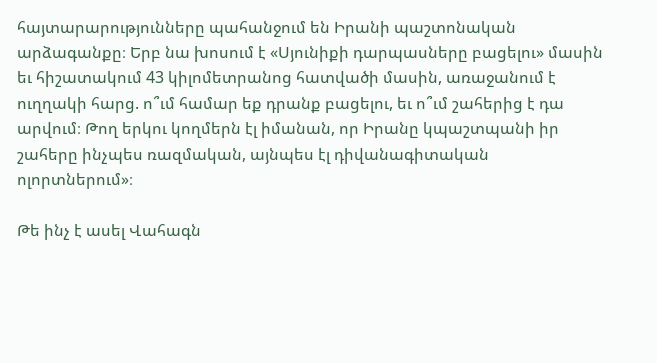հայտարարությունները պահանջում են Իրանի պաշտոնական արձագանքը։ Երբ նա խոսում է «Սյունիքի դարպասները բացելու» մասին եւ հիշատակում 43 կիլոմետրանոց հատվածի մասին, առաջանում է ուղղակի հարց. ո՞ւմ համար եք դրանք բացելու, եւ ո՞ւմ շահերից է դա արվում։ Թող երկու կողմերն էլ իմանան, որ Իրանը կպաշտպանի իր շահերը ինչպես ռազմական, այնպես էլ դիվանագիտական ոլորտներում»։

Թե ինչ է ասել Վահագն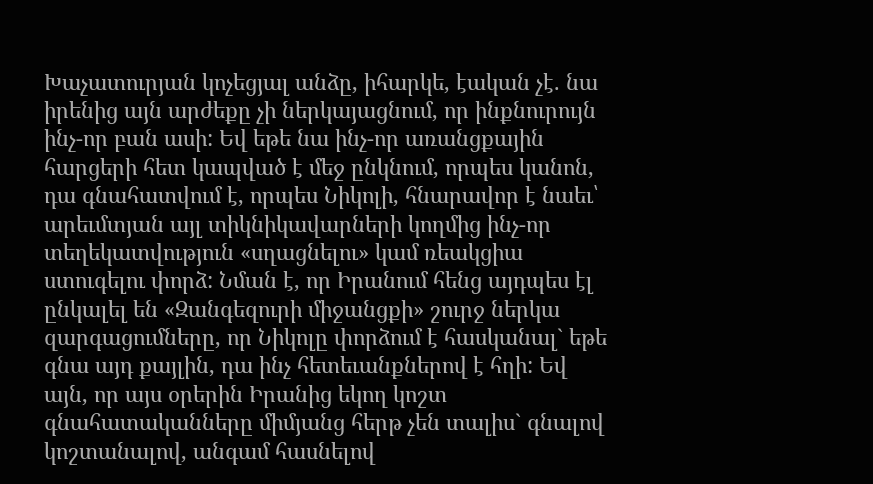Խաչատուրյան կոչեցյալ անձը, իհարկե, էական չէ. նա իրենից այն արժեքը չի ներկայացնում, որ ինքնուրույն ինչ-որ բան ասի: Եվ եթե նա ինչ-որ առանցքային հարցերի հետ կապված է մեջ ընկնում, որպես կանոն, դա գնահատվում է, որպես Նիկոլի, հնարավոր է նաեւ՝ արեւմտյան այլ տիկնիկավարների կողմից ինչ-որ տեղեկատվություն «սղացնելու» կամ ռեակցիա ստուգելու փորձ: Նման է, որ Իրանում հենց այդպես էլ ընկալել են «Զանգեզուրի միջանցքի» շուրջ ներկա զարգացումները, որ Նիկոլը փորձում է հասկանալ` եթե գնա այդ քայլին, դա ինչ հետեւանքներով է հղի: Եվ այն, որ այս օրերին Իրանից եկող կոշտ գնահատականները միմյանց հերթ չեն տալիս` գնալով կոշտանալով, անգամ հասնելով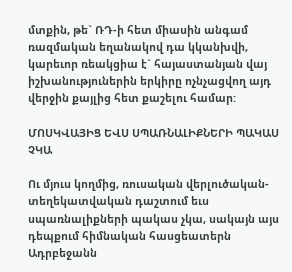մտքին, թե` ՌԴ-ի հետ միասին անգամ ռազմական եղանակով դա կկանխվի, կարեւոր ռեակցիա է` հայաստանյան վայ իշխանություներին երկիրը ոչնչացվող այդ վերջին քայլից հետ քաշելու համար:

ՄՈՍԿՎԱՅԻՑ ԵՎՍ ՍՊԱՌՆԱԼԻՔՆԵՐԻ ՊԱԿԱՍ ՉԿԱ

Ու մյուս կողմից, ռուսական վերլուծական-տեղեկատվական դաշտում եւս սպառնալիքների պակաս չկա, սակայն այս դեպքում հիմնական հասցեատերն Ադրբեջանն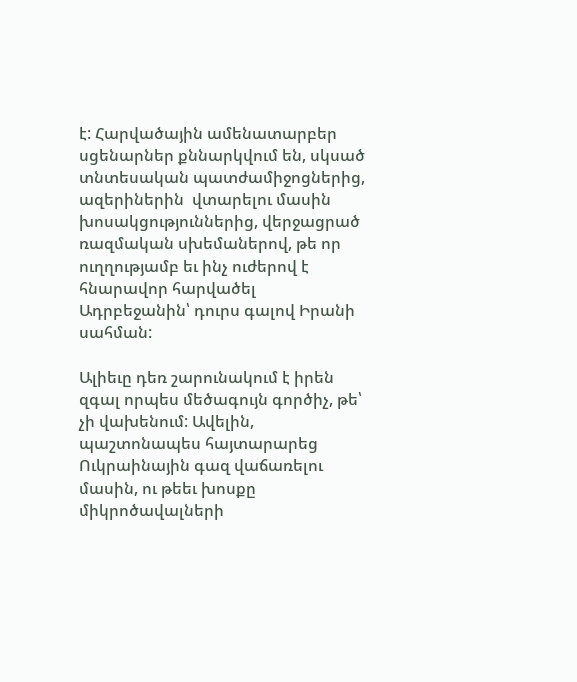է: Հարվածային ամենատարբեր սցենարներ քննարկվում են, սկսած տնտեսական պատժամիջոցներից, ազերիներին  վտարելու մասին խոսակցություններից, վերջացրած ռազմական սխեմաներով, թե որ ուղղությամբ եւ ինչ ուժերով է հնարավոր հարվածել Ադրբեջանին՝ դուրս գալով Իրանի սահման:

Ալիեւը դեռ շարունակում է իրեն զգալ որպես մեծագույն գործիչ, թե՝ չի վախենում: Ավելին, պաշտոնապես հայտարարեց Ուկրաինային գազ վաճառելու մասին, ու թեեւ խոսքը միկրոծավալների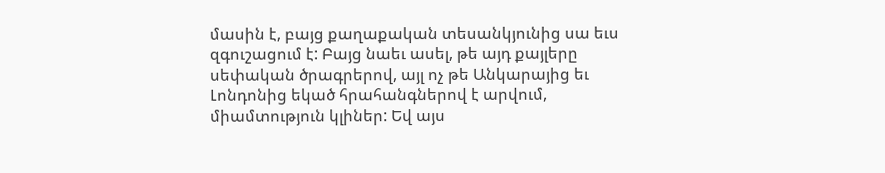մասին է, բայց քաղաքական տեսանկյունից սա եւս զգուշացում է: Բայց նաեւ ասել, թե այդ քայլերը սեփական ծրագրերով, այլ ոչ թե Անկարայից եւ Լոնդոնից եկած հրահանգներով է արվում, միամտություն կլիներ: Եվ այս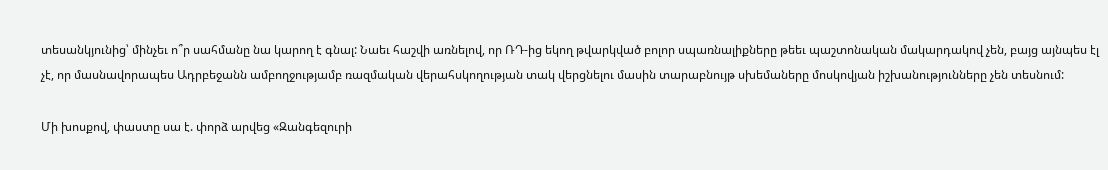տեսանկյունից՝ մինչեւ ո՞ր սահմանը նա կարող է գնալ: Նաեւ հաշվի առնելով, որ ՌԴ-ից եկող թվարկված բոլոր սպառնալիքները թեեւ պաշտոնական մակարդակով չեն, բայց այնպես էլ չէ, որ մասնավորապես Ադրբեջանն ամբողջությամբ ռազմական վերահսկողության տակ վերցնելու մասին տարաբնույթ սխեմաները մոսկովյան իշխանությունները չեն տեսնում:

Մի խոսքով, փաստը սա է. փորձ արվեց «Զանգեզուրի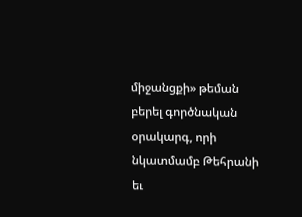միջանցքի» թեման բերել գործնական օրակարգ, որի նկատմամբ Թեհրանի եւ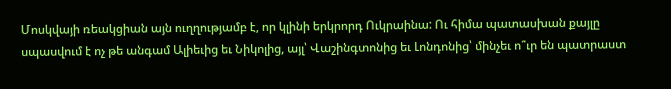Մոսկվայի ռեակցիան այն ուղղությամբ է, որ կլինի երկրորդ Ուկրաինա: Ու հիմա պատասխան քայլը սպասվում է ոչ թե անգամ Ալիեւից եւ Նիկոլից, այլ՝ Վաշինգտոնից եւ Լոնդոնից՝ մինչեւ ո՞ւր են պատրաստ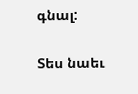գնալ:

Տես նաեւ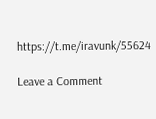https://t.me/iravunk/55624

Leave a Comment